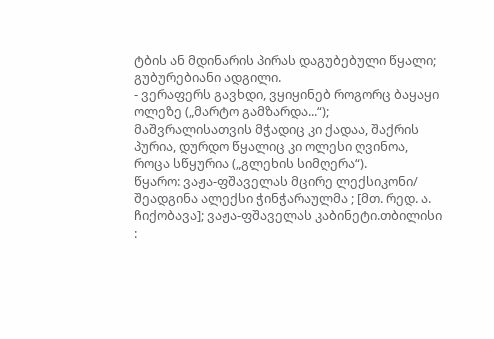ტბის ან მდინარის პირას დაგუბებული წყალი; გუბურებიანი ადგილი.
- ვერაფერს გავხდი, ვყიყინებ როგორც ბაყაყი ოლეზე („მარტო გამზარდა...“); მაშვრალისათვის მჭადიც კი ქადაა, შაქრის პურია, დურდო წყალიც კი ოლესი ღვინოა, როცა სწყურია („გლეხის სიმღერა“).
წყარო: ვაჟა-ფშაველას მცირე ლექსიკონი/ შეადგინა ალექსი ჭინჭარაულმა ; [მთ. რედ. ა. ჩიქობავა]; ვაჟა-ფშაველას კაბინეტი.თბილისი :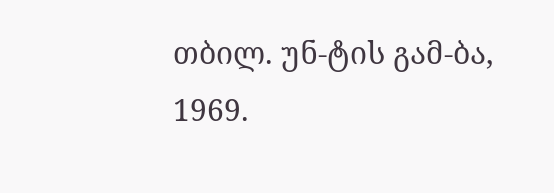თბილ. უნ-ტის გამ-ბა, 1969.